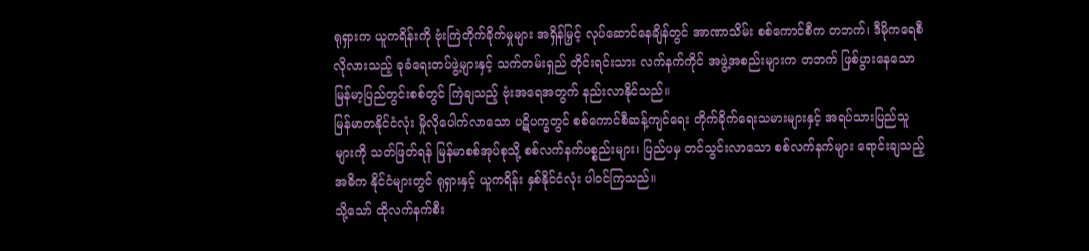ရုရှားက ယူကရိန်းကို ဗုံးကြဲတိုက်ခိုက်မှုများ အရှိန်မြှင့် လုပ်ဆောင်နေချိန်တွင် အာဏာသိမ်း စစ်ကောင်စီက တဘက်၊ ဒီမိုကရေစီလိုလားသည့် ခုခံရေးတပ်ဖွဲ့များနှင့် သက်တမ်းရှည် တိုင်းရင်းသား လက်နက်ကိုင် အဖွဲ့အစည်းများက တဘက် ဖြစ်ပွားနေသော မြန်မာ့ပြည်တွင်းစစ်တွင် ကြဲချသည့် ဗုံးအရေအတွက် နည်းလာနိုင်သည်။
မြန်မာတနိုင်ငံလုံး မှိုလိုပေါက်လာသော ပဋိပက္ခတွင် စစ်ကောင်စီဆန့်ကျင်ရေး တိုက်ခိုက်ရေးသမားများနှင့် အရပ်သားပြည်သူများကို သတ်ဖြတ်ရန် မြန်မာစစ်အုပ်စုသို့ စစ်လက်နက်ပစ္စည်းများ၊ ပြည်ပမှ တင်သွင်းလာသော စစ်လက်နက်များ ရောင်းချသည့် အဓိက နိုင်ငံများတွင် ရုရှားနှင့် ယူကရိန်း နှစ်နိုင်ငံလုံး ပါဝင်ကြသည်။
သို့သော် ထိုလက်နက်စီး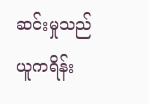ဆင်းမှုသည် ယူကရိန်း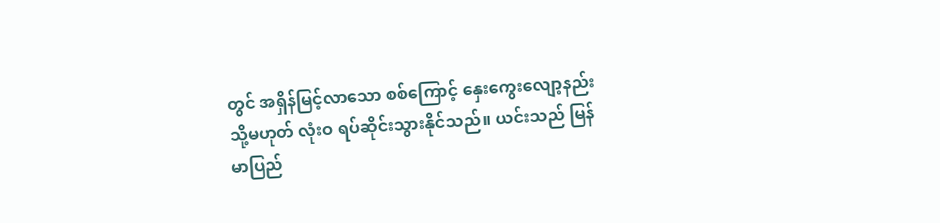တွင် အရှိန်မြင့်လာသော စစ်ကြောင့် နှေးကွေးလျော့နည်း သို့မဟုတ် လုံးဝ ရပ်ဆိုင်းသွားနိုင်သည်။ ယင်းသည် မြန်မာပြည်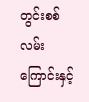တွင်းစစ် လမ်းကြောင်းနှင့်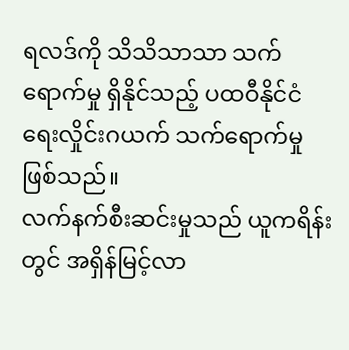ရလဒ်ကို သိသိသာသာ သက်ရောက်မှု ရှိနိုင်သည့် ပထဝီနိုင်ငံရေးလှိုင်းဂယက် သက်ရောက်မှုဖြစ်သည်။
လက်နက်စီးဆင်းမှုသည် ယူကရိန်းတွင် အရှိန်မြင့်လာ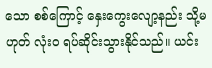သော စစ်ကြောင့် နှေးကွေးလျော့နည်း သို့မဟုတ် လုံးဝ ရပ်ဆိုင်းသွားနိုင်သည်။ ယင်း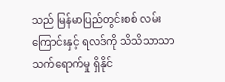သည် မြန်မာပြည်တွင်းစစ် လမ်းကြောင်းနှင့် ရလဒ်ကို သိသိသာသာ သက်ရောက်မှု ရှိနိုင်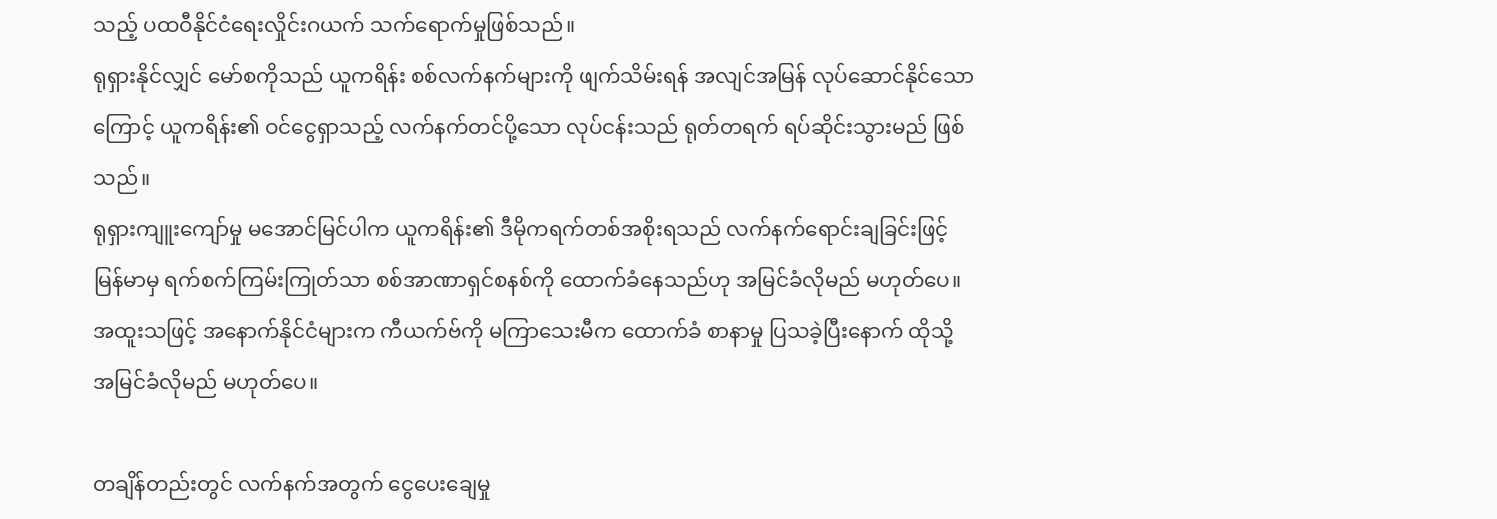သည့် ပထဝီနိုင်ငံရေးလှိုင်းဂယက် သက်ရောက်မှုဖြစ်သည်။
ရုရှားနိုင်လျှင် မော်စကိုသည် ယူကရိန်း စစ်လက်နက်များကို ဖျက်သိမ်းရန် အလျင်အမြန် လုပ်ဆောင်နိုင်သောကြောင့် ယူကရိန်း၏ ဝင်ငွေရှာသည့် လက်နက်တင်ပို့သော လုပ်ငန်းသည် ရုတ်တရက် ရပ်ဆိုင်းသွားမည် ဖြစ်သည်။
ရုရှားကျူးကျော်မှု မအောင်မြင်ပါက ယူကရိန်း၏ ဒီမိုကရက်တစ်အစိုးရသည် လက်နက်ရောင်းချခြင်းဖြင့် မြန်မာမှ ရက်စက်ကြမ်းကြုတ်သာ စစ်အာဏာရှင်စနစ်ကို ထောက်ခံနေသည်ဟု အမြင်ခံလိုမည် မဟုတ်ပေ။ အထူးသဖြင့် အနောက်နိုင်ငံများက ကီယက်ဗ်ကို မကြာသေးမီက ထောက်ခံ စာနာမှု ပြသခဲ့ပြီးနောက် ထိုသို့ အမြင်ခံလိုမည် မဟုတ်ပေ။

တချိန်တည်းတွင် လက်နက်အတွက် ငွေပေးချေမှု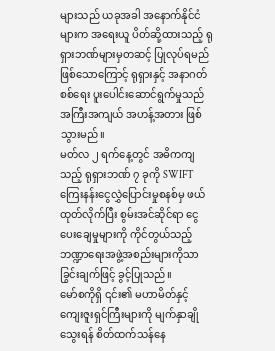များသည် ယခုအခါ အနောက်နိုင်ငံများက အရေးယူ ပိတ်ဆို့ထားသည့် ရုရှားဘဏ်များမှတဆင့် ပြုလုပ်ရမည် ဖြစ်သောကြောင့် ရုရှားနှင့် အနာဂတ် စစ်ရေး ပူးပေါင်းဆောင်ရွက်မှုသည် အကြီးအကျယ် အဟန့်အတား ဖြစ်သွားမည်။
မတ်လ ၂ ရက်နေ့တွင် အဓိကကျသည့် ရုရှားဘဏ် ၇ ခုကို SWIFT ကြေးနန်းငွေလွှဲပြောင်းမှုစနစ်မှ ဖယ်ထုတ်လိုက်ပြီး စွမ်းအင်ဆိုင်ရာ ငွေပေးချေမှုများကို ကိုင်တွယ်သည့် ဘဏ္ဍာရေးအဖွဲ့အစည်းများကိုသာ ခြွင်းချက်ဖြင့် ခွင့်ပြုသည်။
မော်စကိုရှိ ၎င်း၏ မဟာမိတ်နှင့် ကျေးဇူးရှင်ကြီးများကို မျက်နှာချိုသွေးရန် စိတ်ထက်သန်နေ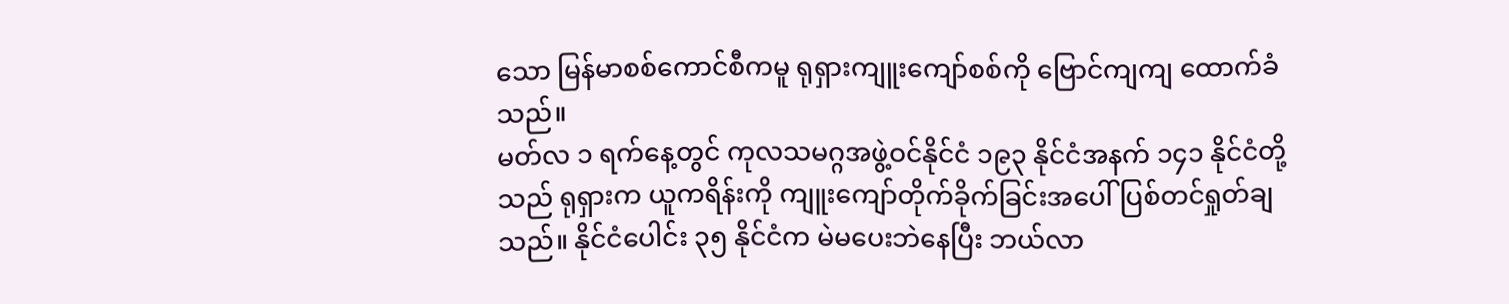သော မြန်မာစစ်ကောင်စီကမူ ရုရှားကျူးကျော်စစ်ကို ဗြောင်ကျကျ ထောက်ခံသည်။
မတ်လ ၁ ရက်နေ့တွင် ကုလသမဂ္ဂအဖွဲ့ဝင်နိုင်ငံ ၁၉၃ နိုင်ငံအနက် ၁၄၁ နိုင်ငံတို့သည် ရုရှားက ယူကရိန်းကို ကျူးကျော်တိုက်ခိုက်ခြင်းအပေါ် ပြစ်တင်ရှုတ်ချသည်။ နိုင်ငံပေါင်း ၃၅ နိုင်ငံက မဲမပေးဘဲနေပြီး ဘယ်လာ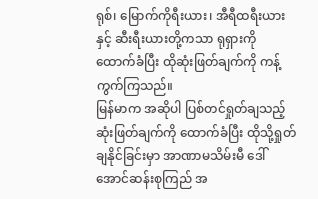ရုစ်၊ မြောက်ကိုရီးယား၊ အီရီထရီးယားနှင့် ဆီးရီးယားတို့ကသာ ရုရှားကို ထောက်ခံပြီး ထိုဆုံးဖြတ်ချက်ကို ကန့်ကွက်ကြသည်။
မြန်မာက အဆိုပါ ပြစ်တင်ရှုတ်ချသည့် ဆုံးဖြတ်ချက်ကို ထောက်ခံပြီး ထိုသို့ရှုတ်ချနိုင်ခြင်းမှာ အာဏာမသိမ်းမီ ဒေါ်အောင်ဆန်းစုကြည် အ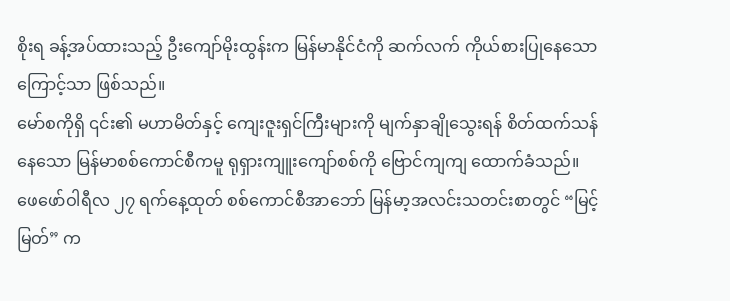စိုးရ ခန့်အပ်ထားသည့် ဦးကျော်မိုးထွန်းက မြန်မာနိုင်ငံကို ဆက်လက် ကိုယ်စားပြုနေသောကြောင့်သာ ဖြစ်သည်။
မော်စကိုရှိ ၎င်း၏ မဟာမိတ်နှင့် ကျေးဇူးရှင်ကြီးများကို မျက်နှာချိုသွေးရန် စိတ်ထက်သန်နေသော မြန်မာစစ်ကောင်စီကမူ ရုရှားကျူးကျော်စစ်ကို ဗြောင်ကျကျ ထောက်ခံသည်။
ဖေဖော်ဝါရီလ ၂၇ ရက်နေ့ထုတ် စစ်ကောင်စီအာဘော် မြန်မာ့အလင်းသတင်းစာတွင် “မြင့်မြတ်” က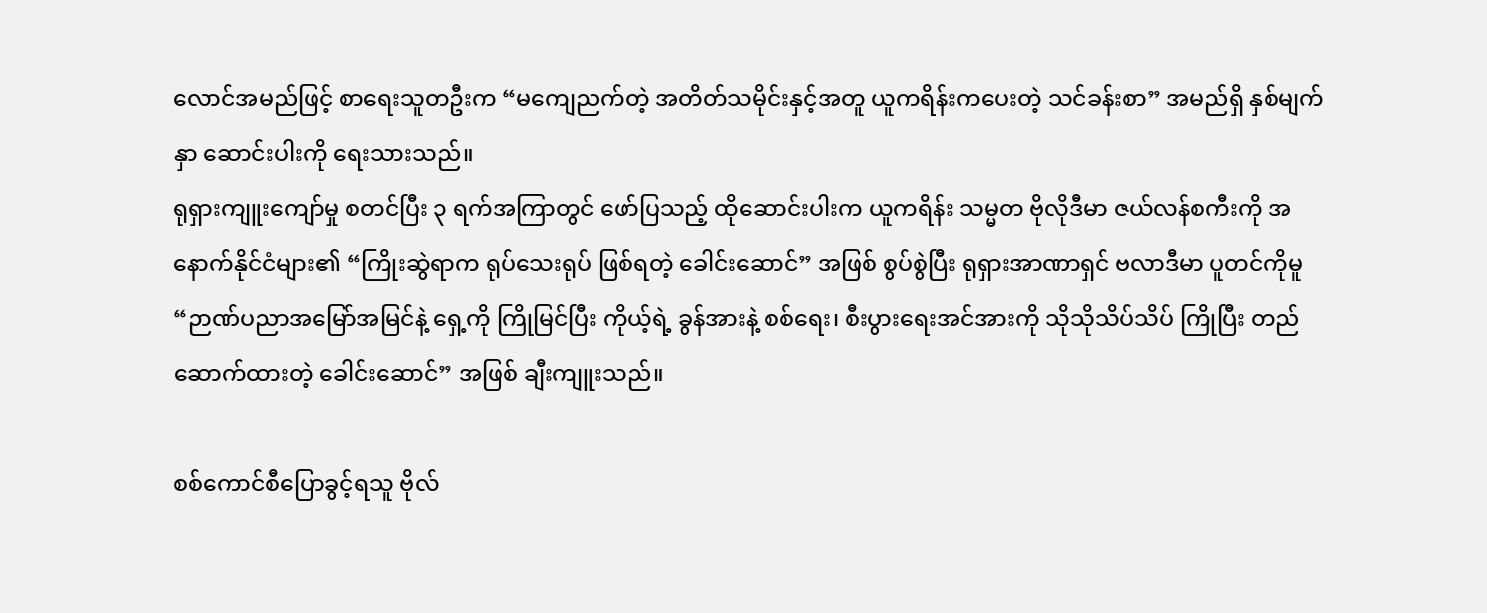လောင်အမည်ဖြင့် စာရေးသူတဦးက “မကျေညက်တဲ့ အတိတ်သမိုင်းနှင့်အတူ ယူကရိန်းကပေးတဲ့ သင်ခန်းစာ” အမည်ရှိ နှစ်မျက်နှာ ဆောင်းပါးကို ရေးသားသည်။
ရုရှားကျူးကျော်မှု စတင်ပြီး ၃ ရက်အကြာတွင် ဖော်ပြသည့် ထိုဆောင်းပါးက ယူကရိန်း သမ္မတ ဗိုလိုဒီမာ ဇယ်လန်စကီးကို အနောက်နိုင်ငံများ၏ “ကြိုးဆွဲရာက ရုပ်သေးရုပ် ဖြစ်ရတဲ့ ခေါင်းဆောင်” အဖြစ် စွပ်စွဲပြီး ရုရှားအာဏာရှင် ဗလာဒီမာ ပူတင်ကိုမူ “ဉာဏ်ပညာအမြော်အမြင်နဲ့ ရှေ့ကို ကြိုမြင်ပြီး ကိုယ့်ရဲ့ ခွန်အားနဲ့ စစ်ရေး၊ စီးပွားရေးအင်အားကို သိုသိုသိပ်သိပ် ကြိုပြီး တည်ဆောက်ထားတဲ့ ခေါင်းဆောင်” အဖြစ် ချီးကျူးသည်။

စစ်ကောင်စီပြောခွင့်ရသူ ဗိုလ်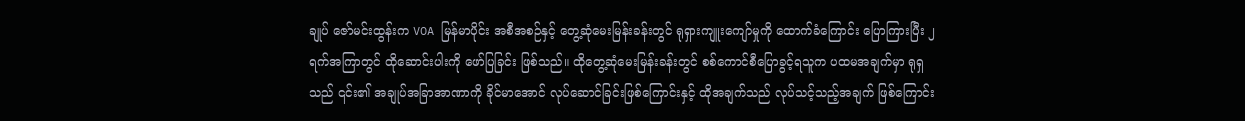ချုပ် ဇော်မင်းထွန်းက VOA မြန်မာပိုင်း အစီအစဉ်နှင့် တွေ့ဆုံမေးမြန်းခန်းတွင် ရုရှားကျူးကျော်မှုကို ထောက်ခံကြောင်း ပြောကြားပြီး ၂ ရက်အကြာတွင် ထိုဆောင်းပါးကို ဖော်ပြခြင်း ဖြစ်သည်။ ထိုတွေ့ဆုံမေးမြန်းခန်းတွင် စစ်ကောင်စီပြောခွင့်ရသူက ပထမအချက်မှာ ရုရှသည် ၎င်း၏ အချုပ်အခြာအာဏာကို ခိုင်မာအောင် လုပ်ဆောင်ခြင်းဖြစ်ကြောင်းနှင့် ထိုအချက်သည် လုပ်သင့်သည့်အချက် ဖြစ်ကြောင်း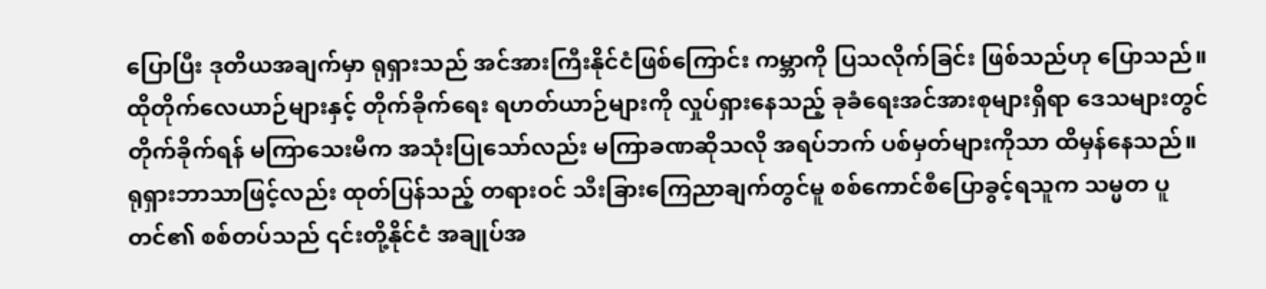ပြောပြီး ဒုတိယအချက်မှာ ရုရှားသည် အင်အားကြီးနိုင်ငံဖြစ်ကြောင်း ကမ္ဘာကို ပြသလိုက်ခြင်း ဖြစ်သည်ဟု ပြောသည်။
ထိုတိုက်လေယာဉ်များနှင့် တိုက်ခိုက်ရေး ရဟတ်ယာဉ်များကို လှုပ်ရှားနေသည့် ခုခံရေးအင်အားစုများရှိရာ ဒေသများတွင် တိုက်ခိုက်ရန် မကြာသေးမီက အသုံးပြုသော်လည်း မကြာခဏဆိုသလို အရပ်ဘက် ပစ်မှတ်များကိုသာ ထိမှန်နေသည်။
ရုရှားဘာသာဖြင့်လည်း ထုတ်ပြန်သည့် တရားဝင် သီးခြားကြေညာချက်တွင်မူ စစ်ကောင်စီပြောခွင့်ရသူက သမ္မတ ပူတင်၏ စစ်တပ်သည် ၎င်းတို့နိုင်ငံ အချုပ်အ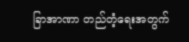ခြာအာဏာ တည်တံ့ရေးအတွက်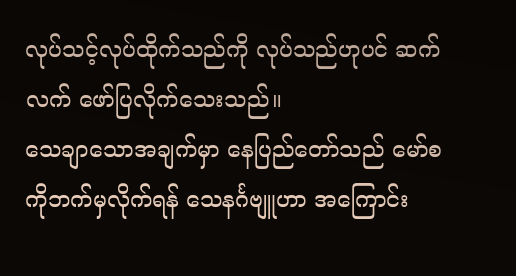လုပ်သင့်လုပ်ထိုက်သည်ကို လုပ်သည်ဟုပင် ဆက်လက် ဖော်ပြလိုက်သေးသည်။
သေချာသောအချက်မှာ နေပြည်တော်သည် မော်စကိုဘက်မှလိုက်ရန် သေနင်္ဂဗျူဟာ အကြောင်း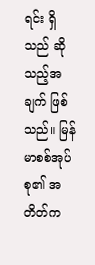ရင်း ရှိသည် ဆိုသည့်အချက် ဖြစ်သည်။ မြန်မာစစ်အုပ်စု၏ အတိတ်က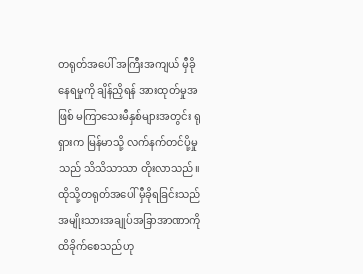တရုတ်အပေါ် အကြီးအကျယ် မှီခိုနေရမှုကို ချိန်ညှိရန် အားထုတ်မှုအဖြစ် မကြာသေးမီနှစ်များအတွင်း ရုရှားက မြန်မာသို့ လက်နက်တင်ပို့မှုသည် သိသိသာသာ တိုးလာသည်။ ထိုသို့တရုတ်အပေါ် မှီခိုရခြင်းသည် အမျိုးသားအချုပ်အခြာအာဏာကို ထိခိုက်စေသည်ဟု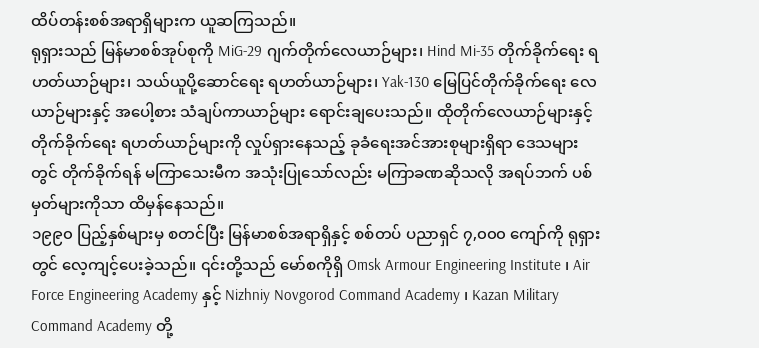ထိပ်တန်းစစ်အရာရှိများက ယူဆကြသည်။
ရုရှားသည် မြန်မာစစ်အုပ်စုကို MiG-29 ဂျက်တိုက်လေယာဉ်များ၊ Hind Mi-35 တိုက်ခိုက်ရေး ရဟတ်ယာဉ်များ၊ သယ်ယူပို့ဆောင်ရေး ရဟတ်ယာဉ်များ၊ Yak-130 မြေပြင်တိုက်ခိုက်ရေး လေယာဉ်များနှင့် အပေါ့စား သံချပ်ကာယာဉ်များ ရောင်းချပေးသည်။ ထိုတိုက်လေယာဉ်များနှင့် တိုက်ခိုက်ရေး ရဟတ်ယာဉ်များကို လှုပ်ရှားနေသည့် ခုခံရေးအင်အားစုများရှိရာ ဒေသများတွင် တိုက်ခိုက်ရန် မကြာသေးမီက အသုံးပြုသော်လည်း မကြာခဏဆိုသလို အရပ်ဘက် ပစ်မှတ်များကိုသာ ထိမှန်နေသည်။
၁၉၉၀ ပြည့်နှစ်များမှ စတင်ပြီး မြန်မာစစ်အရာရှိနှင့် စစ်တပ် ပညာရှင် ၇,၀၀၀ ကျော်ကို ရုရှားတွင် လေ့ကျင့်ပေးခဲ့သည်။ ၎င်းတို့သည် မော်စကိုရှိ Omsk Armour Engineering Institute ၊ Air Force Engineering Academy နှင့် Nizhniy Novgorod Command Academy ၊ Kazan Military Command Academy တို့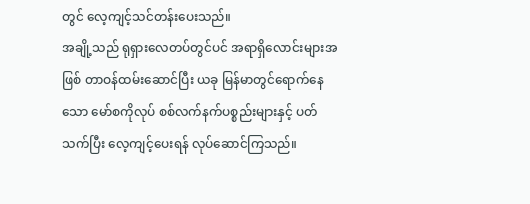တွင် လေ့ကျင့်သင်တန်းပေးသည်။
အချို့သည် ရုရှားလေတပ်တွင်ပင် အရာရှိလောင်းများအဖြစ် တာဝန်ထမ်းဆောင်ပြီး ယခု မြန်မာတွင်ရောက်နေသော မော်စကိုလုပ် စစ်လက်နက်ပစ္စည်းများနှင့် ပတ်သက်ပြီး လေ့ကျင့်ပေးရန် လုပ်ဆောင်ကြသည်။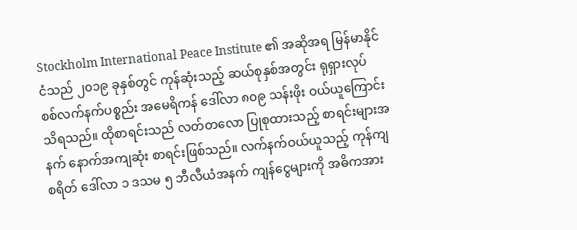Stockholm International Peace Institute ၏ အဆိုအရ မြန်မာနိုင်ငံသည် ၂၀၁၉ ခုနှစ်တွင် ကုန်ဆုံးသည့် ဆယ်စုနှစ်အတွင်း ရုရှားလုပ် စစ်လက်နက်ပစ္စည်း အမေရိကန် ဒေါ်လာ ၈၀၉ သန်းဖိုး ဝယ်ယူကြောင်း သိရသည်။ ထိုစာရင်းသည် လတ်တလော ပြုစုထားသည့် စာရင်းများအနက် နောက်အကျဆုံး စာရင်းဖြစ်သည်။ လက်နက်ဝယ်ယူသည့် ကုန်ကျစရိတ် ဒေါ်လာ ၁ ဒသမ ၅ ဘီလီယံအနက် ကျန်ငွေများကို အဓိကအား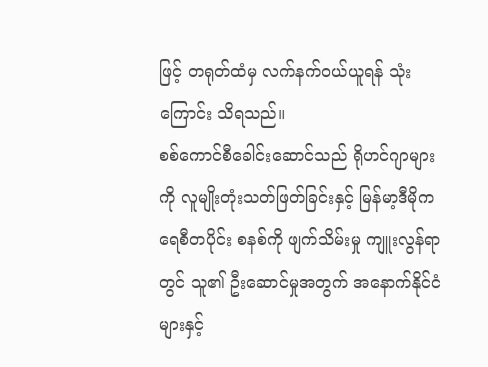ဖြင့် တရုတ်ထံမှ လက်နက်ဝယ်ယူရန် သုံးကြောင်း သိရသည်။
စစ်ကောင်စီခေါင်းဆောင်သည် ရိုဟင်ဂျာများကို လူမျိုးတုံးသတ်ဖြတ်ခြင်းနှင့် မြန်မာ့ဒီမိုကရေစီတပိုင်း စနစ်ကို ဖျက်သိမ်းမှု ကျူးလွန်ရာတွင် သူ၏ ဦးဆောင်မှုအတွက် အနောက်နိုင်ငံများနှင့်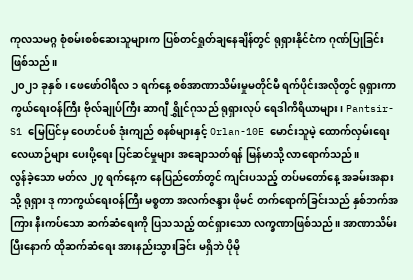ကုလသမဂ္ဂ စုံစမ်းစစ်ဆေးသူများက ပြစ်တင်ရှုတ်ချနေချိန်တွင် ရုရှားနိုင်ငံက ဂုဏ်ပြုခြင်းဖြစ်သည်။
၂၀၂၁ ခုနှစ်၊ ဖေဖော်ဝါရီလ ၁ ရက်နေ့ စစ်အာဏာသိမ်းမှုမတိုင်မီ ရက်ပိုင်းအလိုတွင် ရုရှားကာကွယ်ရေးဝန်ကြီး ဗိုလ်ချုပ်ကြီး ဆာဂျီ ရွှိုင်ဂုသည် ရုရှားလုပ် ရေဒါကိရိယာများ၊ Pantsir-S1 မြေပြင်မှ ဝေဟင်ပစ် ဒုံးကျည် စနစ်များနှင့် Orlan-10E မောင်းသူမဲ့ ထောက်လှမ်းရေး လေယာဉ်များ ပေးပို့ရေး ပြင်ဆင်မှုများ အချောသတ်ရန် မြန်မာသို့ လာရောက်သည်။
လွန်ခဲ့သော မတ်လ ၂၇ ရက်နေ့က နေပြည်တော်တွင် ကျင်းပသည့် တပ်မတော်နေ့ အခမ်းအနားသို့ ရုရှား ဒု ကာကွယ်ရေးဝန်ကြီး မစ္စတာ အလက်ဇန္ဒား ဖိုမင် တက်ရောက်ခြင်းသည် နှစ်ဘက်အကြား နီးကပ်သော ဆက်ဆံရေးကို ပြသသည့် ထင်ရှားသော လက္ခဏာဖြစ်သည်။ အာဏာသိမ်းပြီးနောက် ထိုဆက်ဆံရေး အားနည်းသွားခြင်း မရှိဘဲ ပိုမို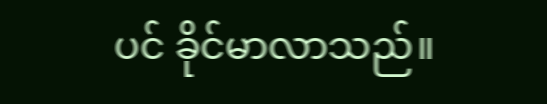ပင် ခိုင်မာလာသည်။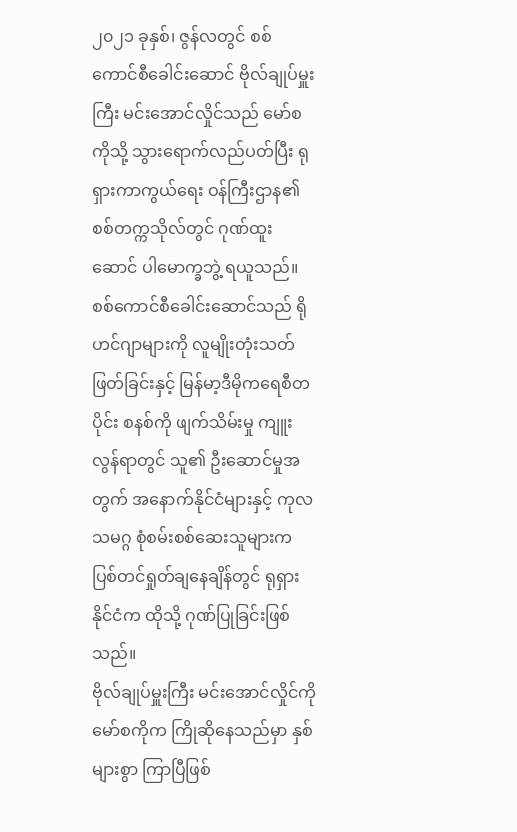၂၀၂၁ ခုနှစ်၊ ဇွန်လတွင် စစ်ကောင်စီခေါင်းဆောင် ဗိုလ်ချုပ်မှူးကြီး မင်းအောင်လှိုင်သည် မော်စကိုသို့ သွားရောက်လည်ပတ်ပြီး ရုရှားကာကွယ်ရေး ဝန်ကြီးဌာန၏ စစ်တက္ကသိုလ်တွင် ဂုဏ်ထူးဆောင် ပါမောက္ခဘွဲ့ ရယူသည်။
စစ်ကောင်စီခေါင်းဆောင်သည် ရိုဟင်ဂျာများကို လူမျိုးတုံးသတ်ဖြတ်ခြင်းနှင့် မြန်မာ့ဒီမိုကရေစီတပိုင်း စနစ်ကို ဖျက်သိမ်းမှု ကျူးလွန်ရာတွင် သူ၏ ဦးဆောင်မှုအတွက် အနောက်နိုင်ငံများနှင့် ကုလသမဂ္ဂ စုံစမ်းစစ်ဆေးသူများက ပြစ်တင်ရှုတ်ချနေချိန်တွင် ရုရှားနိုင်ငံက ထိုသို့ ဂုဏ်ပြုခြင်းဖြစ်သည်။
ဗိုလ်ချုပ်မှူးကြီး မင်းအောင်လှိုင်ကို မော်စကိုက ကြိုဆိုနေသည်မှာ နှစ်များစွာ ကြာပြီဖြစ်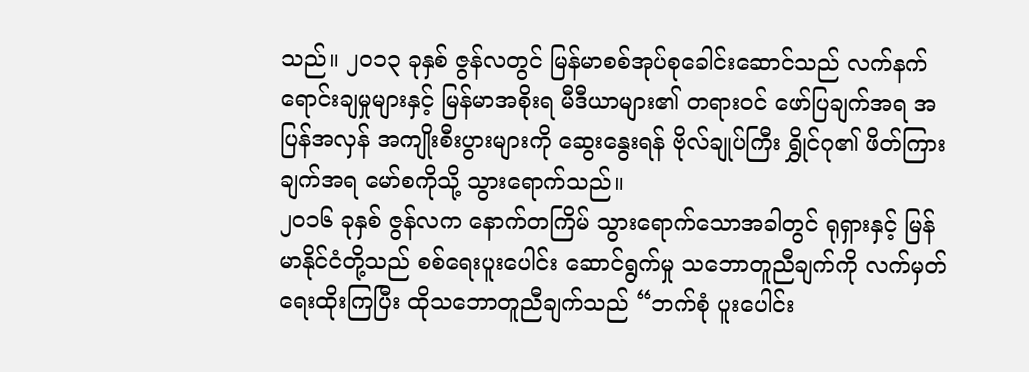သည်။ ၂၀၁၃ ခုနှစ် ဇွန်လတွင် မြန်မာစစ်အုပ်စုခေါင်းဆောင်သည် လက်နက်ရောင်းချမှုများနှင့် မြန်မာအစိုးရ မီဒီယာများ၏ တရားဝင် ဖော်ပြချက်အရ အပြန်အလှန် အကျိုးစီးပွားများကို ဆွေးနွေးရန် ဗိုလ်ချုပ်ကြီး ရွှိုင်ဂု၏ ဖိတ်ကြားချက်အရ မော်စကိုသို့ သွားရောက်သည်။
၂၀၁၆ ခုနှစ် ဇွန်လက နောက်တကြိမ် သွားရောက်သောအခါတွင် ရုရှားနှင့် မြန်မာနိုင်ငံတို့သည် စစ်ရေးပူးပေါင်း ဆောင်ရွက်မှု သဘောတူညီချက်ကို လက်မှတ်ရေးထိုးကြပြီး ထိုသဘောတူညီချက်သည် “ဘက်စုံ ပူးပေါင်း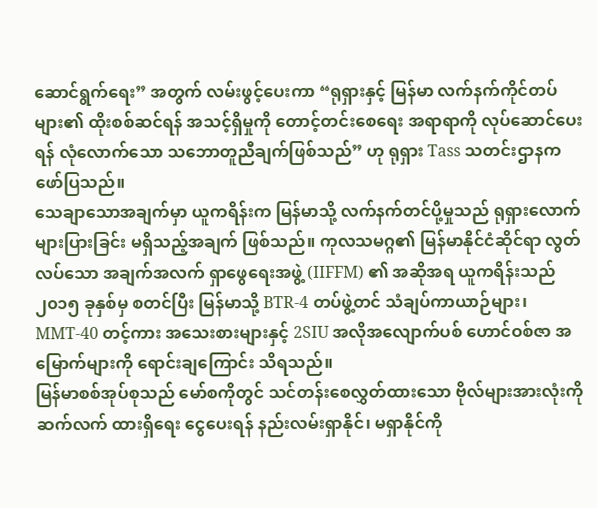ဆောင်ရွက်ရေး” အတွက် လမ်းဖွင့်ပေးကာ “ရုရှားနှင့် မြန်မာ လက်နက်ကိုင်တပ်များ၏ ထိုးစစ်ဆင်ရန် အသင့်ရှိမှုကို တောင့်တင်းစေရေး အရာရာကို လုပ်ဆောင်ပေးရန် လုံလောက်သော သဘောတူညီချက်ဖြစ်သည်” ဟု ရုရှား Tass သတင်းဌာနက ဖော်ပြသည်။
သေချာသောအချက်မှာ ယူကရိန်းက မြန်မာသို့ လက်နက်တင်ပို့မှုသည် ရုရှားလောက် များပြားခြင်း မရှိသည့်အချက် ဖြစ်သည်။ ကုလသမဂ္ဂ၏ မြန်မာနိုင်ငံဆိုင်ရာ လွတ်လပ်သော အချက်အလက် ရှာဖွေရေးအဖွဲ့ (IIFFM) ၏ အဆိုအရ ယူကရိန်းသည် ၂၀၁၅ ခုနှစ်မှ စတင်ပြီး မြန်မာသို့ BTR-4 တပ်ဖွဲ့တင် သံချပ်ကာယာဉ်များ၊ MMT-40 တင့်ကား အသေးစားများနှင့် 2SIU အလိုအလျောက်ပစ် ဟောင်ဝစ်ဇာ အမြောက်များကို ရောင်းချကြောင်း သိရသည်။
မြန်မာစစ်အုပ်စုသည် မော်စကိုတွင် သင်တန်းစေလွှတ်ထားသော ဗိုလ်များအားလုံးကို ဆက်လက် ထားရှိရေး ငွေပေးရန် နည်းလမ်းရှာနိုင်၊ မရှာနိုင်ကို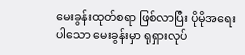မေးခွန်းထုတ်စရာ ဖြစ်လာပြီး ပိုမိုအရေးပါသော မေးခွန်းမှာ ရုရှားလုပ်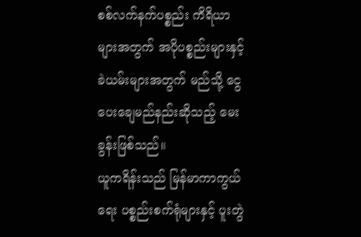စစ်လက်နက်ပစ္စည်း ကိရိယာများအတွက် အပိုပစ္စည်းများနှင့် ခဲယမ်းများအတွက် မည်သို့ ငွေပေးချေမည်နည်းဆိုသည့် မေးခွန်းဖြစ်သည်။
ယူကရိန်းသည် မြန်မာကာကွယ်ရေး ပစ္စည်းစက်ရုံများနှင့် ပူးတွဲ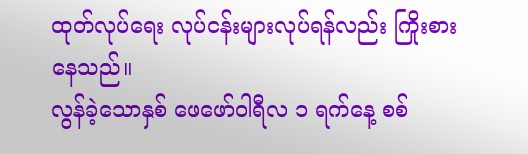ထုတ်လုပ်ရေး လုပ်ငန်းများလုပ်ရန်လည်း ကြိုးစားနေသည်။
လွန်ခဲ့သောနှစ် ဖေဖော်ဝါရီလ ၁ ရက်နေ့ စစ်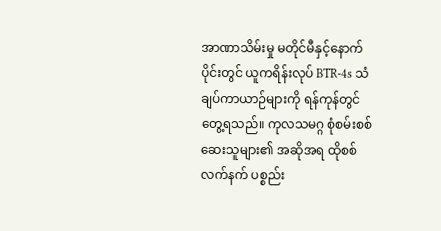အာဏာသိမ်းမှု မတိုင်မီနှင့်နောက်ပိုင်းတွင် ယူကရိန်းလုပ် BTR-4s သံချပ်ကာယာဉ်များကို ရန်ကုန်တွင် တွေ့ရသည်။ ကုလသမဂ္ဂ စုံစမ်းစစ်ဆေးသူများ၏ အဆိုအရ ထိုစစ်လက်နက် ပစ္စည်း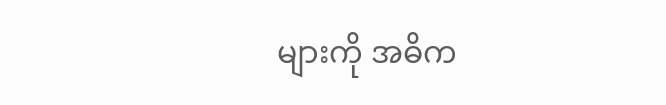များကို အဓိက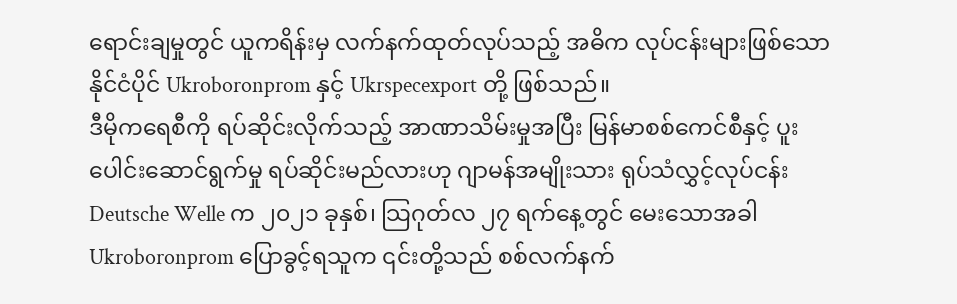ရောင်းချမှုတွင် ယူကရိန်းမှ လက်နက်ထုတ်လုပ်သည့် အဓိက လုပ်ငန်းများဖြစ်သော နိုင်ငံပိုင် Ukroboronprom နှင့် Ukrspecexport တို့ ဖြစ်သည်။
ဒီမိုကရေစီကို ရပ်ဆိုင်းလိုက်သည့် အာဏာသိမ်းမှုအပြီး မြန်မာစစ်ကေင်စီနှင့် ပူးပေါင်းဆောင်ရွက်မှု ရပ်ဆိုင်းမည်လားဟု ဂျာမန်အမျိုးသား ရုပ်သံလွှင့်လုပ်ငန်း Deutsche Welle က ၂၀၂၁ ခုနှစ်၊ သြဂုတ်လ ၂၇ ရက်နေ့တွင် မေးသောအခါ Ukroboronprom ပြောခွင့်ရသူက ၎င်းတို့သည် စစ်လက်နက်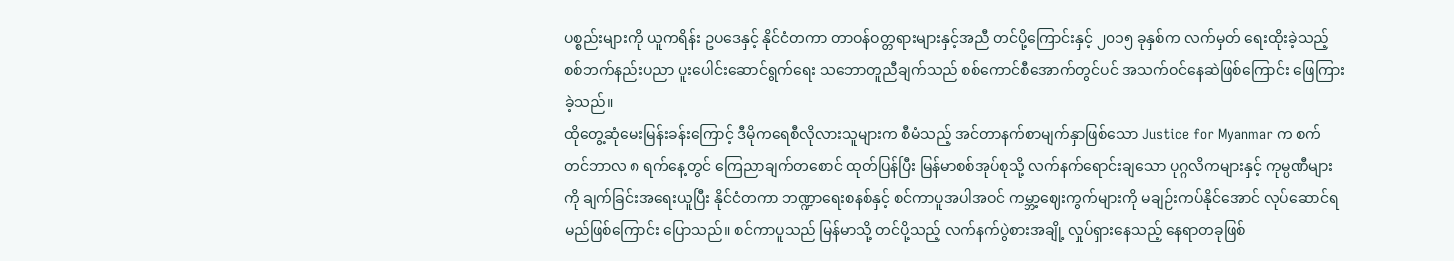ပစ္စည်းများကို ယူကရိန်း ဥပဒေနှင့် နိုင်ငံတကာ တာဝန်ဝတ္တရားများနှင့်အညီ တင်ပို့ကြောင်းနှင့် ၂၀၁၅ ခုနှစ်က လက်မှတ် ရေးထိုးခဲ့သည့် စစ်ဘက်နည်းပညာ ပူးပေါင်းဆောင်ရွက်ရေး သဘောတူညီချက်သည် စစ်ကောင်စီအောက်တွင်ပင် အသက်ဝင်နေဆဲဖြစ်ကြောင်း ဖြေကြားခဲ့သည်။
ထိုတွေ့ဆုံမေးမြန်းခန်းကြောင့် ဒီမိုကရေစီလိုလားသူများက စီမံသည့် အင်တာနက်စာမျက်နှာဖြစ်သော Justice for Myanmar က စက်တင်ဘာလ ၈ ရက်နေ့တွင် ကြေညာချက်တစောင် ထုတ်ပြန်ပြီး မြန်မာစစ်အုပ်စုသို့ လက်နက်ရောင်းချသော ပုဂ္ဂလိကများနှင့် ကုမ္ပဏီများကို ချက်ခြင်းအရေးယူပြီး နိုင်ငံတကာ ဘဏ္ဍာရေးစနစ်နှင့် စင်ကာပူအပါအဝင် ကမ္ဘာ့ဈေးကွက်များကို မချဉ်းကပ်နိုင်အောင် လုပ်ဆောင်ရမည်ဖြစ်ကြောင်း ပြောသည်။ စင်ကာပူသည် မြန်မာသို့ တင်ပို့သည့် လက်နက်ပွဲစားအချို့ လှုပ်ရှားနေသည့် နေရာတခုဖြစ်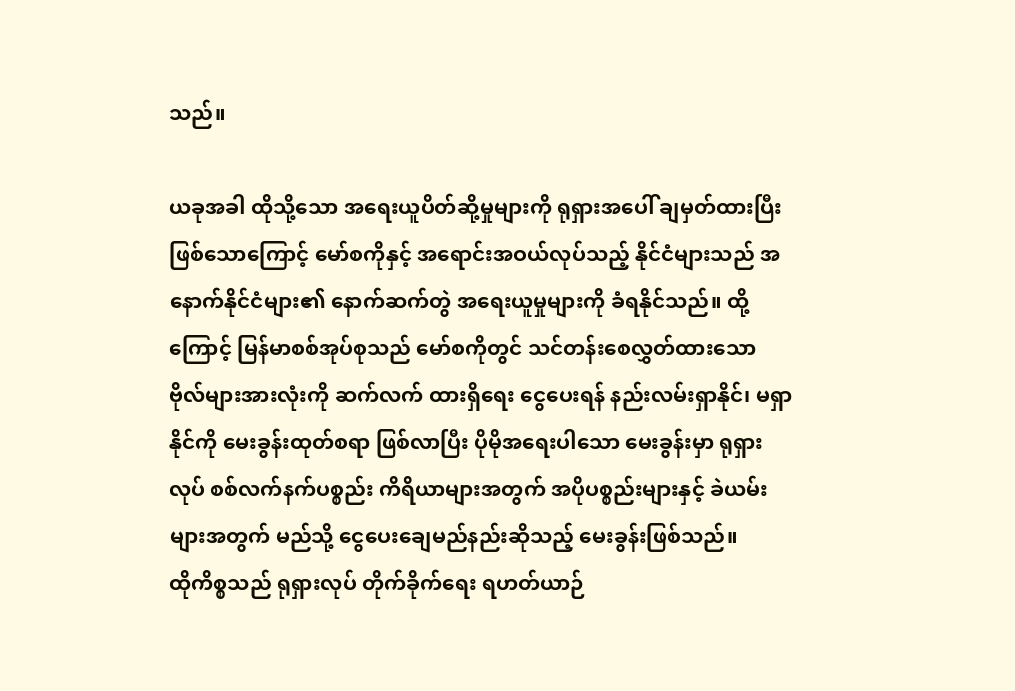သည်။

ယခုအခါ ထိုသို့သော အရေးယူပိတ်ဆို့မှုများကို ရုရှားအပေါ် ချမှတ်ထားပြီး ဖြစ်သောကြောင့် မော်စကိုနှင့် အရောင်းအဝယ်လုပ်သည့် နိုင်ငံများသည် အနောက်နိုင်ငံများ၏ နောက်ဆက်တွဲ အရေးယူမှုများကို ခံရနိုင်သည်။ ထို့ကြောင့် မြန်မာစစ်အုပ်စုသည် မော်စကိုတွင် သင်တန်းစေလွှတ်ထားသော ဗိုလ်များအားလုံးကို ဆက်လက် ထားရှိရေး ငွေပေးရန် နည်းလမ်းရှာနိုင်၊ မရှာနိုင်ကို မေးခွန်းထုတ်စရာ ဖြစ်လာပြီး ပိုမိုအရေးပါသော မေးခွန်းမှာ ရုရှားလုပ် စစ်လက်နက်ပစ္စည်း ကိရိယာများအတွက် အပိုပစ္စည်းများနှင့် ခဲယမ်းများအတွက် မည်သို့ ငွေပေးချေမည်နည်းဆိုသည့် မေးခွန်းဖြစ်သည်။
ထိုကိစ္စသည် ရုရှားလုပ် တိုက်ခိုက်ရေး ရဟတ်ယာဉ်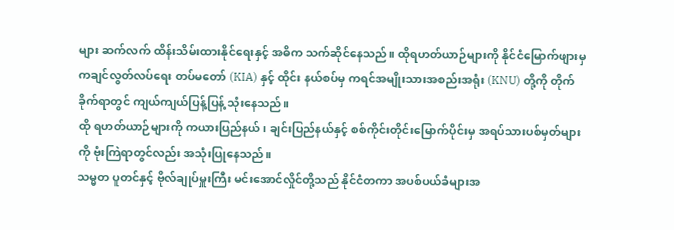များ ဆက်လက် ထိန်းသိမ်းထားနိုင်ရေးနှင့် အဓိက သက်ဆိုင်နေသည်။ ထိုရဟတ်ယာဉ်များကို နိုင်ငံမြောက်ဖျားမှ ကချင်လွတ်လပ်ရေး တပ်မတော် (KIA) နှင့် ထိုင်း နယ်စပ်မှ ကရင်အမျိုးသားအစည်းအရုံး (KNU) တို့ကို တိုက်ခိုက်ရာတွင် ကျယ်ကျယ်ပြန့်ပြန့် သုံးနေသည်။
ထို ရဟတ်ယာဉ်များကို ကယားပြည်နယ်၊ ချင်းပြည်နယ်နှင့် စစ်ကိုင်းတိုင်းမြောက်ပိုင်းမှ အရပ်သားပစ်မှတ်များကို ဗုံးကြဲရာတွင်လည်း အသုံးပြုနေသည်။
သမ္မတ ပူတင်နှင့် ဗိုလ်ချုပ်မှူးကြီး မင်းအောင်လှိုင်တို့သည် နိုင်ငံတကာ အပစ်ပယ်ခံများအ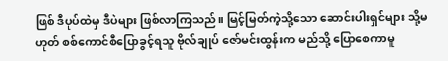ဖြစ် ဒီပုပ်ထဲမှ ဒီပဲများ ဖြစ်လာကြသည်။ မြင့်မြတ်ကဲ့သို့သော ဆောင်းပါးရှင်များ သို့မဟုတ် စစ်ကောင်စီပြောခွင့်ရသူ ဗိုလ်ချုပ် ဇော်မင်းထွန်းက မည်သို့ ပြောစေကာမူ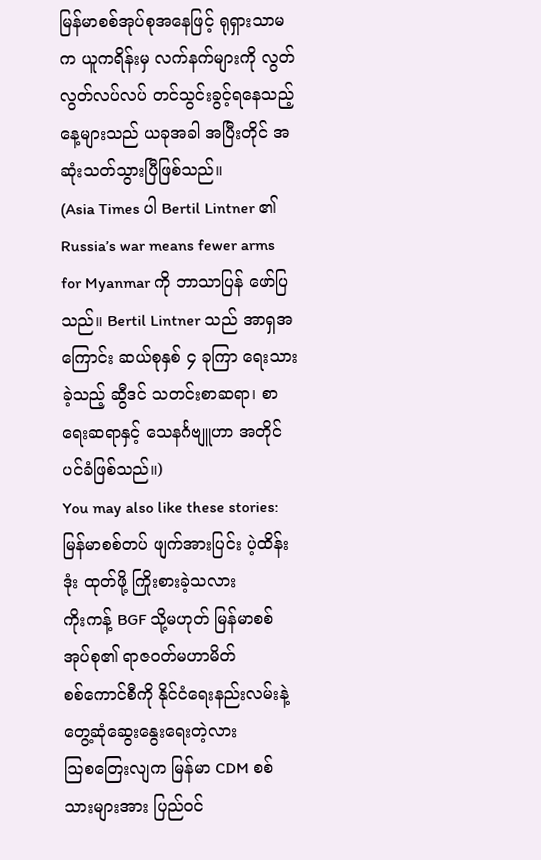မြန်မာစစ်အုပ်စုအနေဖြင့် ရုရှားသာမက ယူကရိန်းမှ လက်နက်များကို လွတ်လွတ်လပ်လပ် တင်သွင်းခွင့်ရနေသည့် နေ့များသည် ယခုအခါ အပြီးတိုင် အဆုံးသတ်သွားပြီဖြစ်သည်။
(Asia Times ပါ Bertil Lintner ၏ Russia’s war means fewer arms for Myanmar ကို ဘာသာပြန် ဖော်ပြသည်။ Bertil Lintner သည် အာရှအကြောင်း ဆယ်စုနှစ် ၄ ခုကြာ ရေးသားခဲ့သည့် ဆွီဒင် သတင်းစာဆရာ၊ စာရေးဆရာနှင့် သေနင်္ဂဗျူဟာ အတိုင်ပင်ခံဖြစ်သည်။)
You may also like these stories:
မြန်မာစစ်တပ် ဖျက်အားပြင်း ပဲ့ထိန်းဒုံး ထုတ်ဖို့ ကြိုးစားခဲ့သလား
ကိုးကန့် BGF သို့မဟုတ် မြန်မာစစ်အုပ်စု၏ ရာဇဝတ်မဟာမိတ်
စစ်ကောင်စီကို နိုင်ငံရေးနည်းလမ်းနဲ့ တွေ့ဆုံဆွေးနွေးရေးတဲ့လား
သြစတြေးလျက မြန်မာ CDM စစ်သားများအား ပြည်ဝင်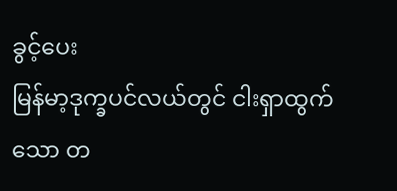ခွင့်ပေး
မြန်မာ့ဒုက္ခပင်လယ်တွင် ငါးရှာထွက်သော တ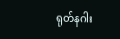ရုတ်နဂါး